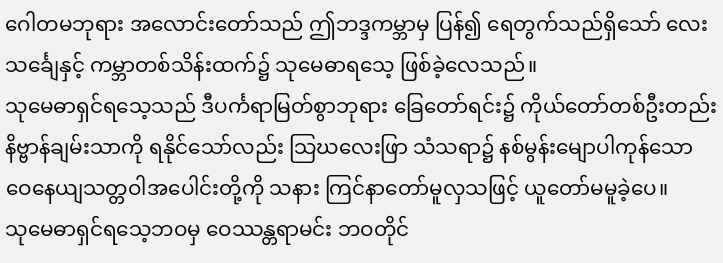ဂေါတမဘုရား အလောင်းတော်သည် ဤဘဒ္ဒကမ္ဘာမှ ပြန်၍ ရေတွက်သည်ရှိသော် လေးသင်္ချေနှင့် ကမ္ဘာတစ်သိန်းထက်၌ သုမေဓာရသေ့ ဖြစ်ခဲ့လေသည်။
သုမေဓာရှင်ရသေ့သည် ဒီပင်္ကရာမြတ်စွာဘုရား ခြေတော်ရင်း၌ ကိုယ်တော်တစ်ဦးတည်း နိဗ္ဗာန်ချမ်းသာကို ရနိုင်သော်လည်း သြဃလေးဖြာ သံသရာ၌ နစ်မွန်းမျောပါကုန်သော ဝေနေယျသတ္တဝါအပေါင်းတို့ကို သနား ကြင်နာတော်မူလှသဖြင့် ယူတော်မမူခဲ့ပေ။
သုမေဓာရှင်ရသေ့ဘဝမှ ဝေဿန္တရာမင်း ဘဝတိုင်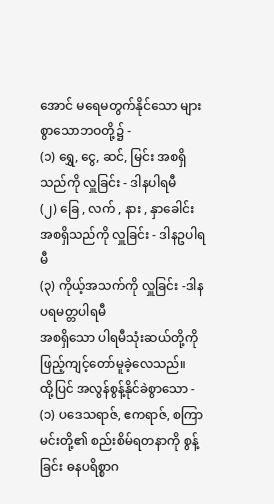အောင် မရေမတွက်နိုင်သော များစွာသောဘဝတို့၌ -
(၁) ရွှေ, ငွေ, ဆင်, မြင်း အစရှိသည်ကို လှူခြင်း - ဒါနပါရမီ
(၂) ခြေ , လက် , နား , နှာခေါင်း အစရှိသည်ကို လှူခြင်း - ဒါနဥပါရမီ
(၃) ကိုယ့်အသက်ကို လှူခြင်း -ဒါနပရမတ္တပါရမီ
အစရှိသော ပါရမီသုံးဆယ်တို့ကို ဖြည့်ကျင့်တော်မူခဲ့လေသည်။
ထို့ပြင် အလွန်စွန့်နိုင်ခဲစွာသော -
(၁) ပဒေသရာဇ်, ဧကရာဇ်, စကြာမင်းတို့၏ စည်းစိမ်ရတနာကို စွန့်ခြင်း ဓနပရိစ္စာဂ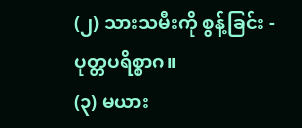(၂) သားသမီးကို စွန့်ခြင်း - ပုတ္တပရိစ္စာဂ။
(၃) မယား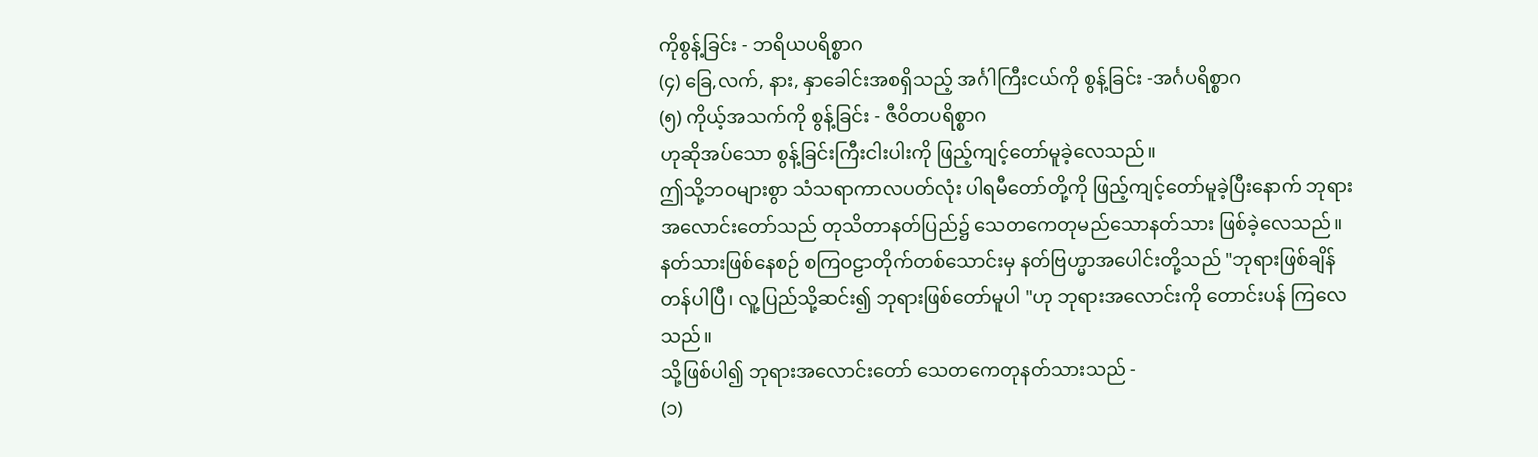ကိုစွန့်ခြင်း - ဘရိယပရိစ္စာဂ
(၄) ခြေ,လက်, နား, နှာခေါင်းအစရှိသည့် အင်္ဂါကြီးငယ်ကို စွန့်ခြင်း -အင်္ဂပရိစ္စာဂ
(၅) ကိုယ့်အသက်ကို စွန့်ခြင်း - ဇီဝိတပရိစ္စာဂ
ဟုဆိုအပ်သော စွန့်ခြင်းကြီးငါးပါးကို ဖြည့်ကျင့်တော်မူခဲ့လေသည်။
ဤသို့ဘဝများစွာ သံသရာကာလပတ်လုံး ပါရမီတော်တို့ကို ဖြည့်ကျင့်တော်မူခဲ့ပြီးနောက် ဘုရားအလောင်းတော်သည် တုသိတာနတ်ပြည်၌ သေတကေတုမည်သောနတ်သား ဖြစ်ခဲ့လေသည်။ နတ်သားဖြစ်နေစဉ် စကြဝဠာတိုက်တစ်သောင်းမှ နတ်ဗြဟ္မာအပေါင်းတို့သည် "ဘုရားဖြစ်ချိန်တန်ပါပြီ၊ လူ့ပြည်သို့ဆင်း၍ ဘုရားဖြစ်တော်မူပါ "ဟု ဘုရားအလောင်းကို တောင်းပန် ကြလေသည်။
သို့ဖြစ်ပါ၍ ဘုရားအလောင်းတော် သေတကေတုနတ်သားသည် -
(၁)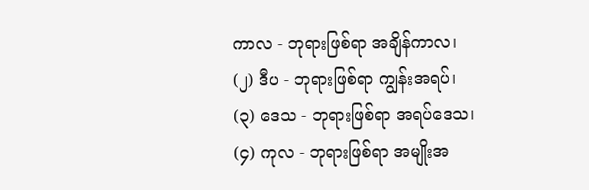ကာလ - ဘုရားဖြစ်ရာ အချိန်ကာလ၊
(၂) ဒီပ - ဘုရားဖြစ်ရာ ကျွန်းအရပ်၊
(၃) ဒေသ - ဘုရားဖြစ်ရာ အရပ်ဒေသ၊
(၄) ကုလ - ဘုရားဖြစ်ရာ အမျိုးအ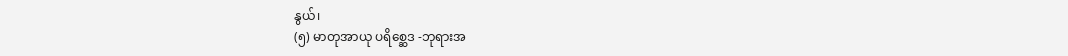နွယ်၊
(၅) မာတုအာယု ပရိစ္ဆေဒ -ဘုရားအ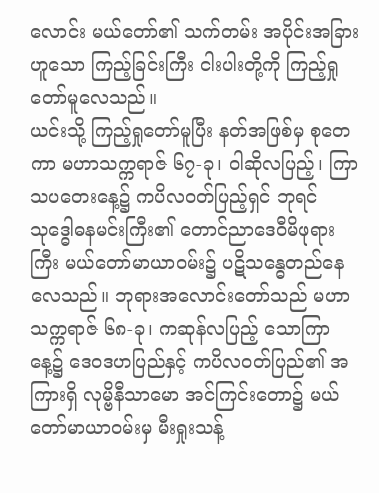လောင်း မယ်တော်၏ သက်တမ်း အပိုင်းအခြား
ဟူသော ကြည့်ခြင်းကြီး ငါးပါးတို့ကို ကြည့်ရှုတော်မူလေသည်။
ယင်းသို့ ကြည့်ရှုတော်မူပြီး နတ်အဖြစ်မှ စုတေကာ မဟာသက္ကရာဇ် ၆၇-ခု၊ ဝါဆိုလပြည့်၊ ကြာသပတေးနေ့၌ ကပိလဝတ်ပြည့်ရှင် ဘုရင်သုဒ္ဓေါဓနမင်းကြီး၏ တောင်ညာဒေဝီမိဖုရားကြီး မယ်တော်မာယာဝမ်း၌ ပဋိသန္ဓေတည်နေလေသည်။ ဘုရားအလောင်းတော်သည် မဟာသက္ကရာဇ် ၆၈-ခု၊ ကဆုန်လပြည့် သောကြာနေ့၌ ဒေဝဒဟပြည်နှင့် ကပိလဝတ်ပြည်၏ အကြားရှိ လုမ္ဗိနီသာမော အင်ကြင်းတော၌ မယ်တော်မာယာဝမ်းမှ မီးရှုးသန့်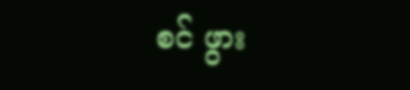စင် ဖွား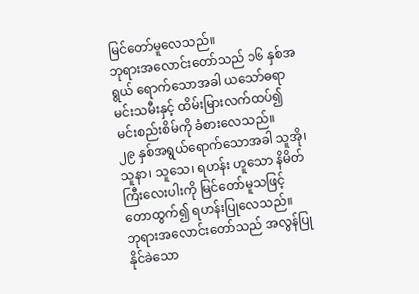မြင်တော်မူလေသည်။
ဘုရားအလောင်းတော်သည် ၁၆ နှစ်အရွယ် ရောက်သောအခါ ယသော်ဓရာ မင်းသမီးနှင့် ထိမ်းမြားလက်ထပ်၍ မင်းစည်းစိမ်ကို ခံစားလေသည်။
၂၉ နှစ်အရွယ်ရောက်သောအခါ သူအို၊ သူနာ၊ သူသေ၊ ရဟန်း ဟူသော နိမိတ်ကြီးလေးပါးကို မြင်တော်မူသဖြင့် တောထွက်၍ ရဟန်းပြုလေသည်။
ဘုရားအလောင်းတော်သည် အလွန်ပြုနိုင်ခဲသော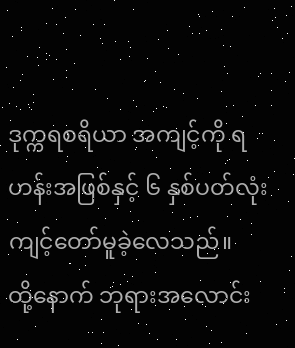ဒုက္ကရစရိယာ အကျင့်ကို ရဟန်းအဖြစ်နှင့် ၆ နှစ်ပတ်လုံး ကျင့်တော်မူခဲ့လေသည်။
ထို့နောက် ဘုရားအလောင်း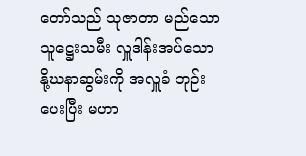တော်သည် သုဇာတာ မည်သော သူဋ္ဌေးသမီး လှူဒါန်းအပ်သော နို့ဃနာဆွမ်းကို အလှူခံ ဘုဉ်းပေးပြီး မဟာ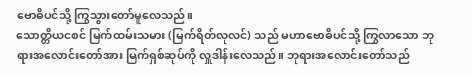ဗောဓိပင်သို့ ကြွသွားတော်မူလေသည်။
သောတ္တိယငစင် မြက်ထမ်းသမား (မြက်ရိတ်လုလင်) သည် မဟာဗောဓိပင်သို့ ကြွလာသော ဘုရားအလောင်းတော်အား မြက်ရှစ်ဆုပ်ကို လှူဒါန်းလေသည်။ ဘုရားအလောင်းတော်သည်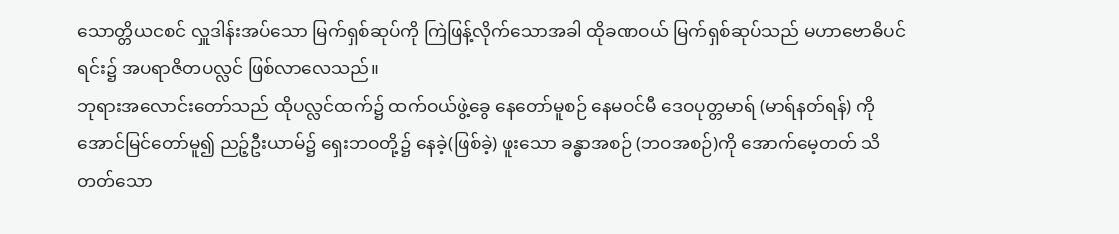သောတ္တိယငစင် လှူဒါန်းအပ်သော မြက်ရှစ်ဆုပ်ကို ကြဲဖြန့်လိုက်သောအခါ ထိုခဏဝယ် မြက်ရှစ်ဆုပ်သည် မဟာဗောဓိပင်ရင်း၌ အပရာဇိတပလ္လင် ဖြစ်လာလေသည်။
ဘုရားအလောင်းတော်သည် ထိုပလ္လင်ထက်၌ ထက်ဝယ်ဖွဲ့ခွေ နေတော်မူစဉ် နေမဝင်မီ ဒေဝပုတ္တမာရ် (မာရ်နတ်ရန်) ကို အောင်မြင်တော်မူ၍ ညဉ့်ဦးယာမ်၌ ရှေးဘဝတို့၌ နေခဲ့(ဖြစ်ခဲ့) ဖူးသော ခန္ဓာအစဉ် (ဘဝအစဉ်)ကို အောက်မေ့တတ် သိတတ်သော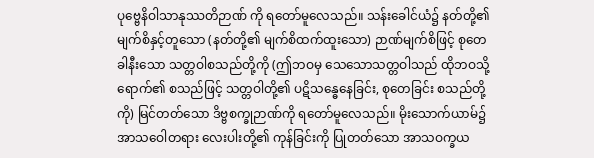ပုဗ္ဗေနိဝါသာနုဿတိဉာဏ် ကို ရတော်မူလေသည်။ သန်းခေါင်ယံ၌ နတ်တို့၏ မျက်စိနှင့်တူသော (နတ်တို့၏ မျက်စိထက်ထူးသော) ဉာဏ်မျက်စိဖြင့် စုတေခါနီးသော သတ္တဝါစသည်တို့ကို (ဤဘဝမှ သေသောသတ္တဝါသည် ထိုဘဝသို့ရောက်၏ စသည်ဖြင့် သတ္တဝါတို့၏ ပဋိသန္ဓေနေခြင်း, စုတေခြင်း စသည်တို့ကို) မြင်တတ်သော ဒိဗ္ဗစက္ခုဉာဏ်ကို ရတော်မူလေသည်။ မိုးသောက်ယာမ်၌ အာသဝေါတရား လေးပါးတို့၏ ကုန်ခြင်းကို ပြုတတ်သော အာသဝက္ခယ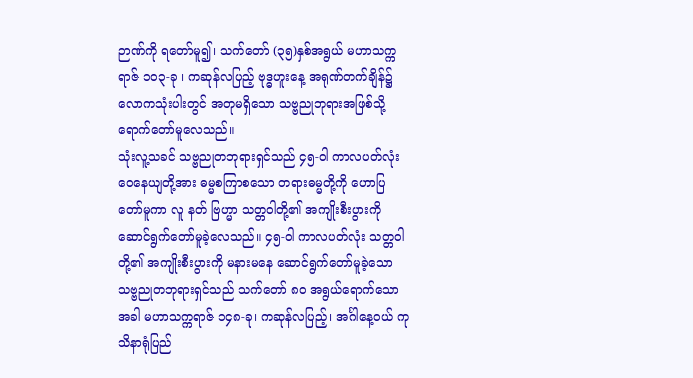ဉာဏ်ကို ရတော်မူ၍၊ သက်တော် (၃၅)နှစ်အရွယ် မဟာသက္ကရာဇ် ၁၀၃-ခု ၊ ကဆုန်လပြည့် ဗုဒ္ဓဟူးနေ့ အရုဏ်တက်ချိန်၌ လောကသုံးပါးတွင် အတုမရှိသော သဗ္ဗညုဘုရားအဖြစ်သို့ ရောက်တော်မူလေသည်။
သုံးလူ့သခင် သဗ္ဗညုတဘုရားရှင်သည် ၄၅-ဝါ ကာလပတ်လုံး ဝေနေယျတို့အား ဓမ္မစကြာစသော တရားဓမ္မတို့ကို ဟောပြတော်မူကာ လူ နတ် ဗြဟ္မာ သတ္တဝါတို့၏ အကျိုးစီးပွားကို ဆောင်ရွက်တော်မူခဲ့လေသည်။ ၄၅-ဝါ ကာလပတ်လုံး သတ္တဝါတို့၏ အကျိုးစီးပွားကို မနားမနေ ဆောင်ရွက်တော်မူခဲ့သော သဗ္ဗညုတဘုရားရှင်သည် သက်တော် ၈၀ အရွယ်ရောက်သောအခါ မဟာသက္ကရာဇ် ၁၄၈-ခု၊ ကဆုန်လပြည့်၊ အင်္ဂါနေ့ဝယ် ကုသိနာရုံပြည်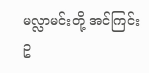မလ္လာမင်းတို့ အင်ကြင်းဥ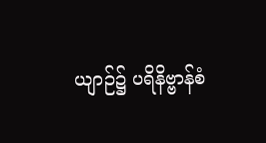ယျာဉ်၌ ပရိနိဗ္ဗာန်စံ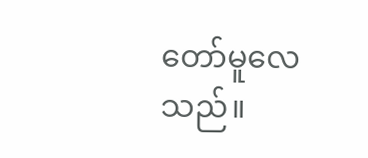တော်မူလေသည်။